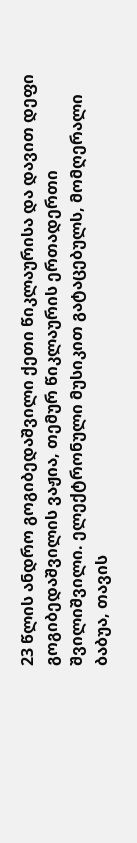23 წლის ანდრო გოგიბედაშვილი ქეთი წიკლაურისა და დავით დეფი გოგიბედაშვილის ვაჟია, თემურ წიკლაურის ერთადერთი შვილიშვილი. ელექტრონული მუსიკით გატაცებულს, მომღერალი ბაბუა, თავის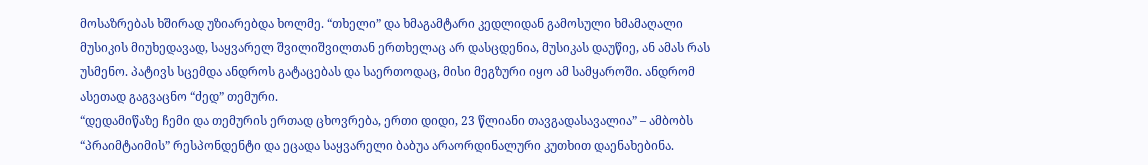მოსაზრებას ხშირად უზიარებდა ხოლმე. “თხელი” და ხმაგამტარი კედლიდან გამოსული ხმამაღალი მუსიკის მიუხედავად, საყვარელ შვილიშვილთან ერთხელაც არ დასცდენია, მუსიკას დაუწიე, ან ამას რას უსმენო. პატივს სცემდა ანდროს გატაცებას და საერთოდაც, მისი მეგზური იყო ამ სამყაროში. ანდრომ ასეთად გაგვაცნო “ძედ” თემური.
“დედამიწაზე ჩემი და თემურის ერთად ცხოვრება, ერთი დიდი, 23 წლიანი თავგადასავალია” – ამბობს “პრაიმტაიმის” რესპონდენტი და ეცადა საყვარელი ბაბუა არაორდინალური კუთხით დაენახებინა.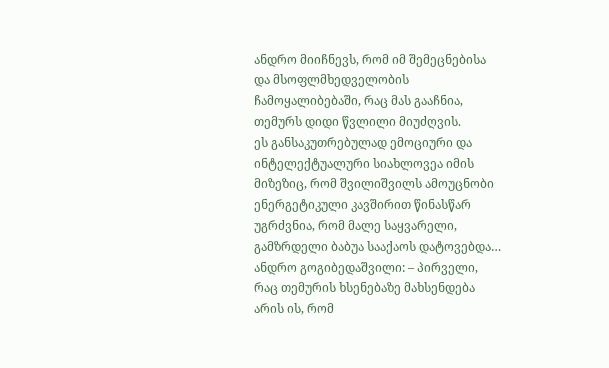ანდრო მიიჩნევს, რომ იმ შემეცნებისა და მსოფლმხედველობის ჩამოყალიბებაში, რაც მას გააჩნია, თემურს დიდი წვლილი მიუძღვის.
ეს განსაკუთრებულად ემოციური და ინტელექტუალური სიახლოვეა იმის მიზეზიც, რომ შვილიშვილს ამოუცნობი ენერგეტიკული კავშირით წინასწარ უგრძვნია, რომ მალე საყვარელი, გამზრდელი ბაბუა სააქაოს დატოვებდა…
ანდრო გოგიბედაშვილი: – პირველი, რაც თემურის ხსენებაზე მახსენდება არის ის, რომ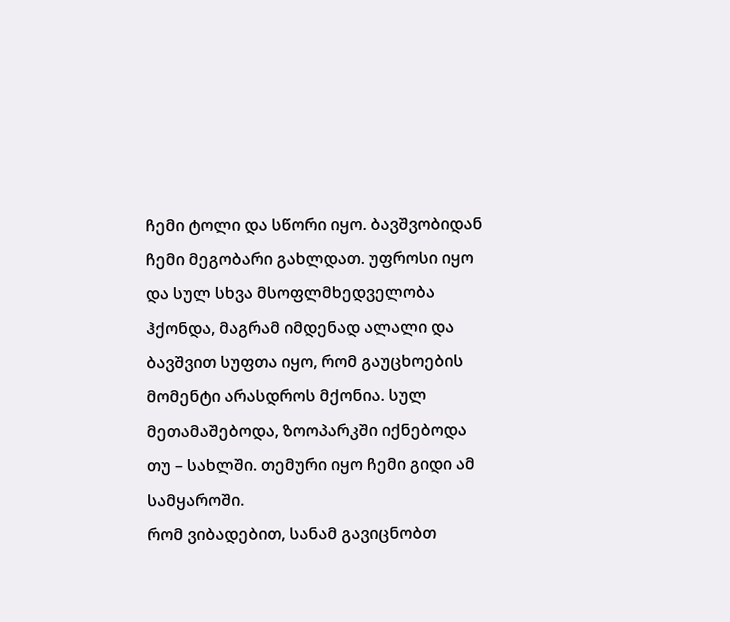ჩემი ტოლი და სწორი იყო. ბავშვობიდან ჩემი მეგობარი გახლდათ. უფროსი იყო და სულ სხვა მსოფლმხედველობა ჰქონდა, მაგრამ იმდენად ალალი და ბავშვით სუფთა იყო, რომ გაუცხოების მომენტი არასდროს მქონია. სულ მეთამაშებოდა, ზოოპარკში იქნებოდა თუ – სახლში. თემური იყო ჩემი გიდი ამ სამყაროში.
რომ ვიბადებით, სანამ გავიცნობთ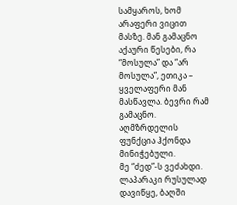სამყაროს, ხომ არაფერი ვიცით მასზე. მან გამაცნო აქაური წესები, რა “მოსულა” და “არ მოსულა”, ეთიკა – ყველაფერი მან მასწავლა. ბევრი რამ გამაცნო. აღმზრდელის ფუნქცია ჰქონდა მინიჭებული.
მე “ძედ”-ს ვეძახდი. ლაპარაკი რუსულად დავიწყე, ბაღში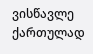ვისწავლე ქართულად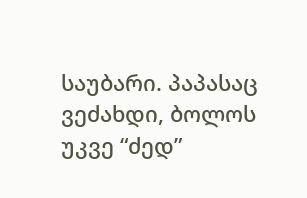საუბარი. პაპასაც ვეძახდი, ბოლოს უკვე “ძედ”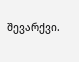შევარქვი.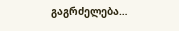გაგრძელება…